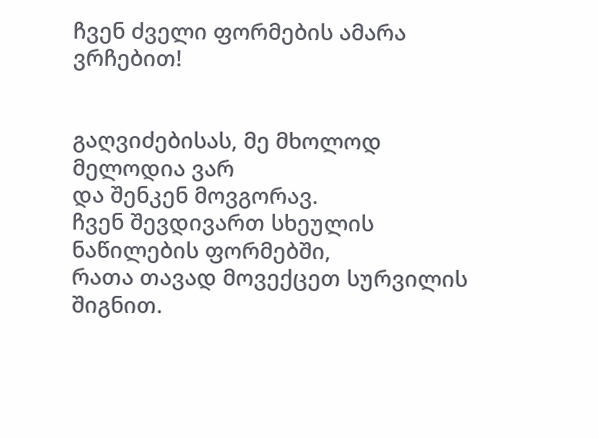ჩვენ ძველი ფორმების ამარა ვრჩებით!


გაღვიძებისას, მე მხოლოდ მელოდია ვარ                                                                                           და შენკენ მოვგორავ.                                                                                                                                     ჩვენ შევდივართ სხეულის ნაწილების ფორმებში,                                                                                     რათა თავად მოვექცეთ სურვილის შიგნით.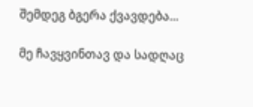შემდეგ ბგერა ქვავდება...

მე ჩავყვინთავ და სადღაც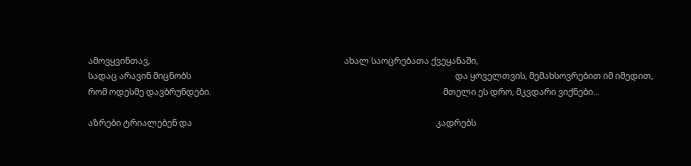ამოვყვინთავ,                                                                                                 ახალ საოცრებათა ქვეყანაში,                                                                                                                     სადაც არავინ მიცნობს                                                                                                                                    და ყოველთვის, მემახსოვრებით იმ იმედით,                                                                                      რომ ოდესმე დავბრუნდები.                                                                                                                    მთელი ეს დრო, მკვდარი ვიქნები...

აზრები ტრიალებენ და                                                                                                                          კადრებს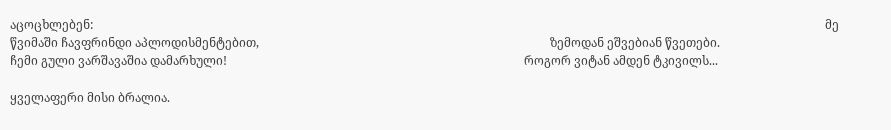აცოცხლებენ:                                                                                                                                                                                                                                                    მე წვიმაში ჩავფრინდი აპლოდისმენტებით,                                                                                                 ზემოდან ეშვებიან წვეთები.                                                                                                                         ჩემი გული ვარშავაშია დამარხული!                                                                                                   როგორ ვიტან ამდენ ტკივილს...

ყველაფერი მისი ბრალია.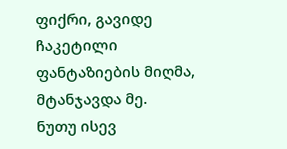ფიქრი, გავიდე ჩაკეტილი ფანტაზიების მიღმა,                                                                                    მტანჯავდა მე.                                                                                                                                               ნუთუ ისევ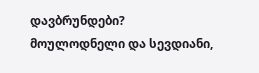დავბრუნდები?                                                                                                          მოულოდნელი და სევდიანი,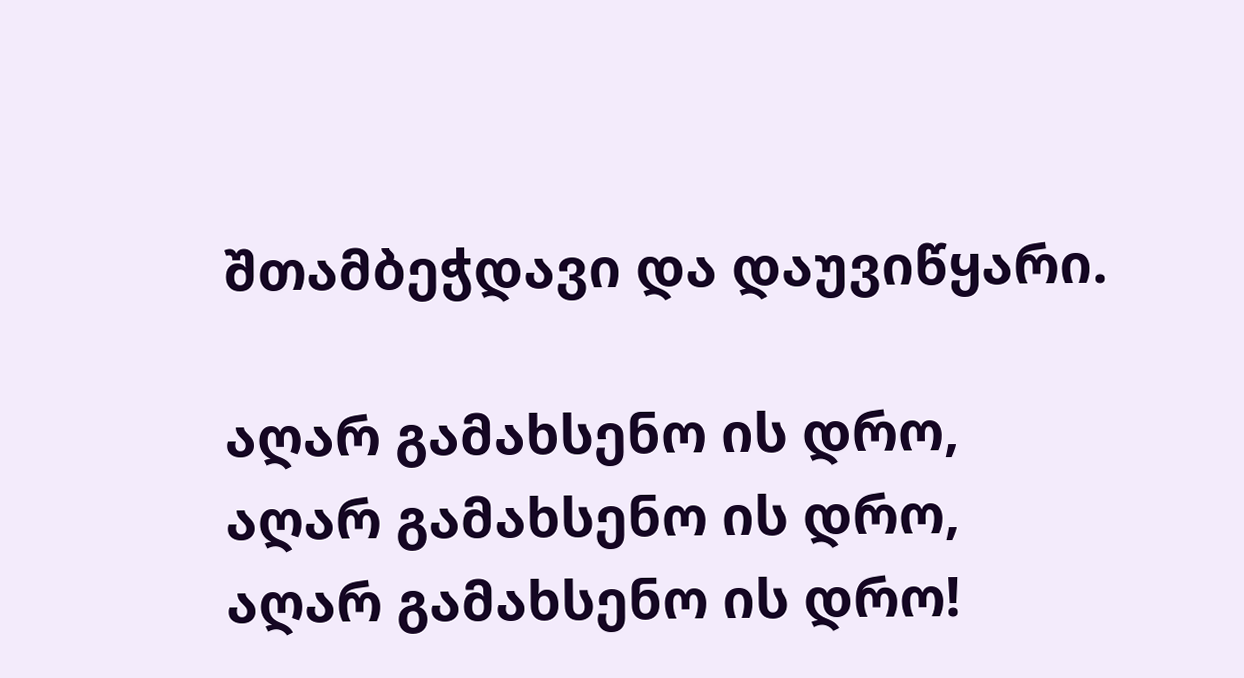შთამბეჭდავი და დაუვიწყარი.

აღარ გამახსენო ის დრო,                                                                                                                              აღარ გამახსენო ის დრო,                                                                                                                      აღარ გამახსენო ის დრო!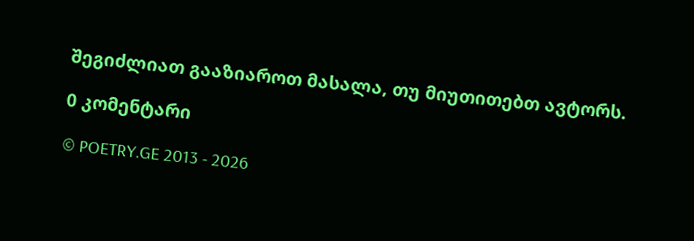შეგიძლიათ გააზიაროთ მასალა, თუ მიუთითებთ ავტორს.

0 კომენტარი

© POETRY.GE 2013 - 2026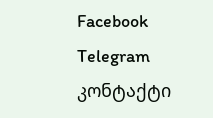Facebook Telegram კონტაქტი